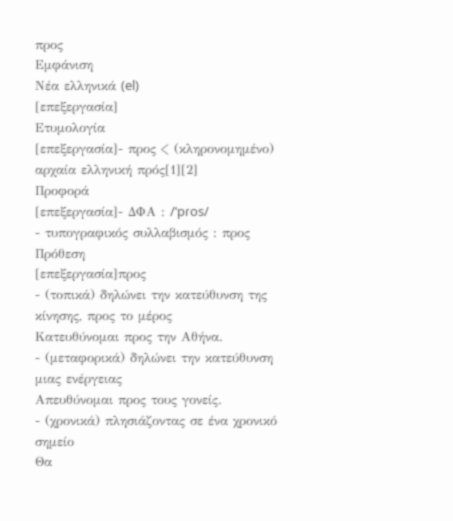προς
Εμφάνιση
Νέα ελληνικά (el)
[επεξεργασία]
Ετυμολογία
[επεξεργασία]- προς < (κληρονομημένο) αρχαία ελληνική πρός[1][2]
Προφορά
[επεξεργασία]- ΔΦΑ : /ˈpɾos/
- τυπογραφικός συλλαβισμός : προς
Πρόθεση
[επεξεργασία]προς
- (τοπικά) δηλώνει την κατεύθυνση της κίνησης, προς το μέρος
Κατευθύνομαι προς την Αθήνα.
- (μεταφορικά) δηλώνει την κατεύθυνση μιας ενέργειας
Απευθύνομαι προς τους γονείς.
- (χρονικά) πλησιάζοντας σε ένα χρονικό σημείο
Θα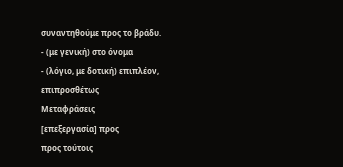συναντηθούμε προς το βράδυ.
- (με γενική) στο όνομα
- (λόγιο, με δοτική) επιπλέον, επιπροσθέτως
Μεταφράσεις
[επεξεργασία] προς
προς τούτοις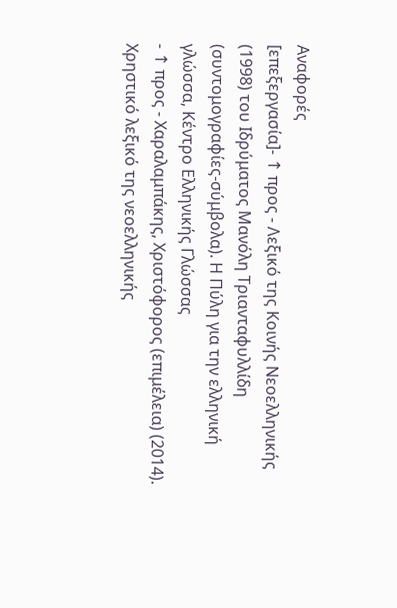Αναφορές
[επεξεργασία]- ↑ προς - Λεξικό της Κοινής Νεοελληνικής (1998) του Ιδρύματος Μανόλη Τριανταφυλλίδη (συντομογραφίες-σύμβολα). Η Πύλη για την ελληνική γλώσσα, Κέντρο Ελληνικής Γλώσσας
- ↑ προς - Χαραλαμπάκης, Χριστόφορος (επιμέλεια) (2014). Χρηστικό λεξικό της νεοελληνικής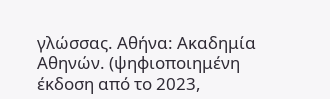γλώσσας. Αθήνα: Ακαδημία Αθηνών. (ψηφιοποιημένη έκδοση από το 2023,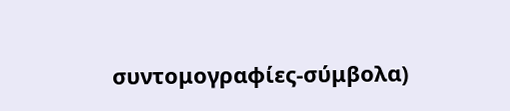συντομογραφίες-σύμβολα)